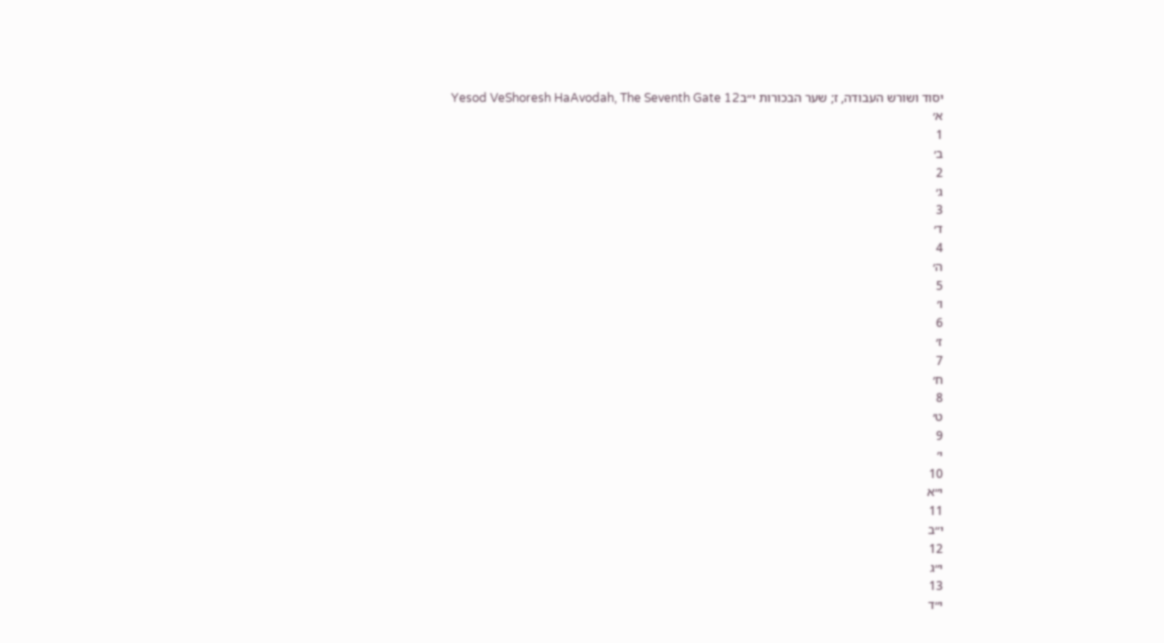יסוד ושורש העבודה, ז; שער הבכורות י״בYesod VeShoresh HaAvodah, The Seventh Gate 12
א׳
1
ב׳
2
ג׳
3
ד׳
4
ה׳
5
ו׳
6
ז׳
7
ח׳
8
ט׳
9
י׳
10
י״א
11
י״ב
12
י״ג
13
י״ד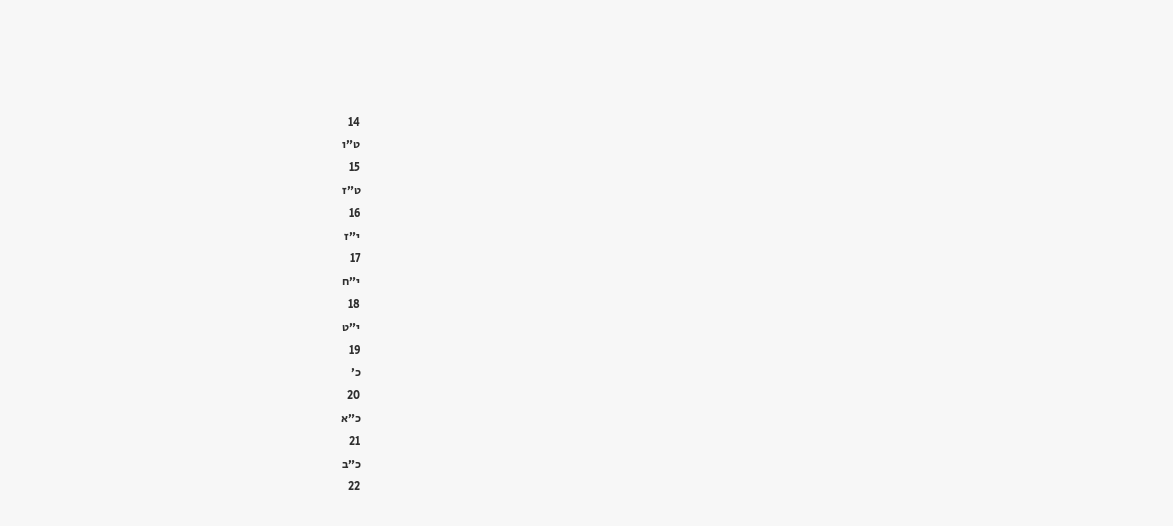14
ט״ו
15
ט״ז
16
י״ז
17
י״ח
18
י״ט
19
כ׳
20
כ״א
21
כ״ב
22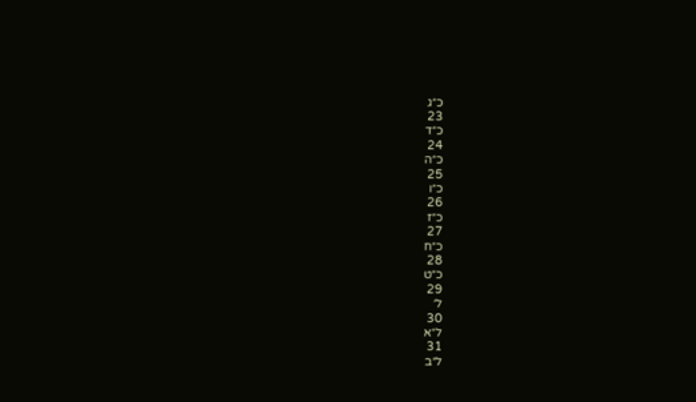כ״ג
23
כ״ד
24
כ״ה
25
כ״ו
26
כ״ז
27
כ״ח
28
כ״ט
29
ל׳
30
ל״א
31
ל״ב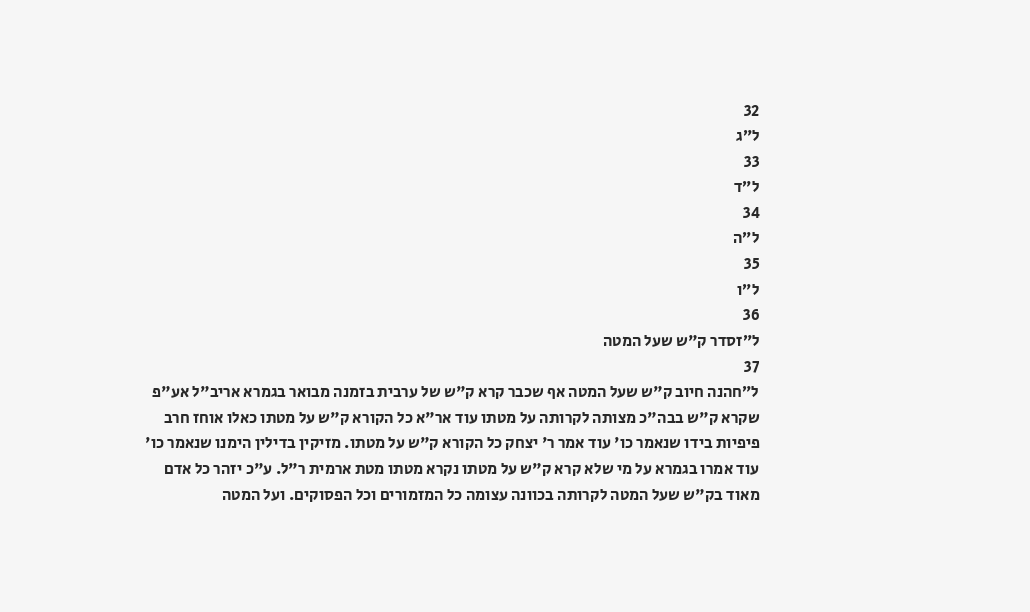32
ל״ג
33
ל״ד
34
ל״ה
35
ל״ו
36
ל״זסדר ק"ש שעל המטה
37
ל״חהנה חיוב ק"ש שעל המטה אף שכבר קרא ק"ש של ערבית בזמנה מבואר בגמרא אריב"ל אע"פ שקרא ק"ש בבה"כ מצותה לקרותה על מטתו עוד אר"א כל הקורא ק"ש על מטתו כאלו אוחז חרב פיפיות בידו שנאמר כו' עוד אמר ר' יצחק כל הקורא ק"ש על מטתו. מזיקין בדילין הימנו שנאמר כו' עוד אמרו בגמרא על מי שלא קרא ק"ש על מטתו נקרא מטתו מטת ארמית ר"ל. ע"כ יזהר כל אדם מאוד בק"ש שעל המטה לקרותה בכוונה עצומה כל המזמורים וכל הפסוקים. ועל המטה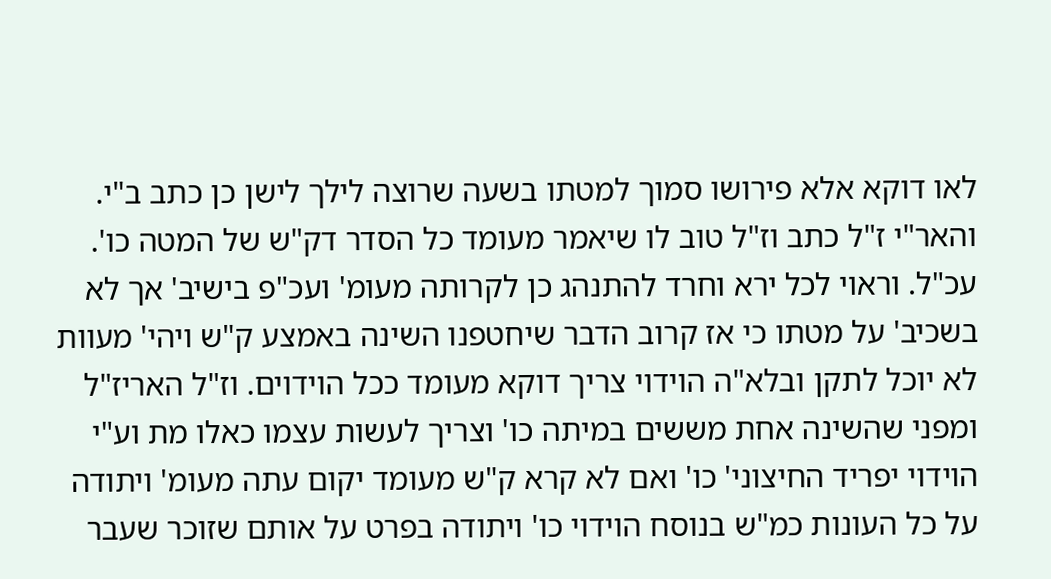לאו דוקא אלא פירושו סמוך למטתו בשעה שרוצה לילך לישן כן כתב ב"י. והאר"י ז"ל כתב וז"ל טוב לו שיאמר מעומד כל הסדר דק"ש של המטה כו'. עכ"ל. וראוי לכל ירא וחרד להתנהג כן לקרותה מעומ' ועכ"פ בישיב' אך לא בשכיב' על מטתו כי אז קרוב הדבר שיחטפנו השינה באמצע ק"ש ויהי' מעוות לא יוכל לתקן ובלא"ה הוידוי צריך דוקא מעומד ככל הוידוים. וז"ל האריז"ל ומפני שהשינה אחת מששים במיתה כו' וצריך לעשות עצמו כאלו מת וע"י הוידוי יפריד החיצוני' כו' ואם לא קרא ק"ש מעומד יקום עתה מעומ' ויתודה על כל העונות כמ"ש בנוסח הוידוי כו' ויתודה בפרט על אותם שזוכר שעבר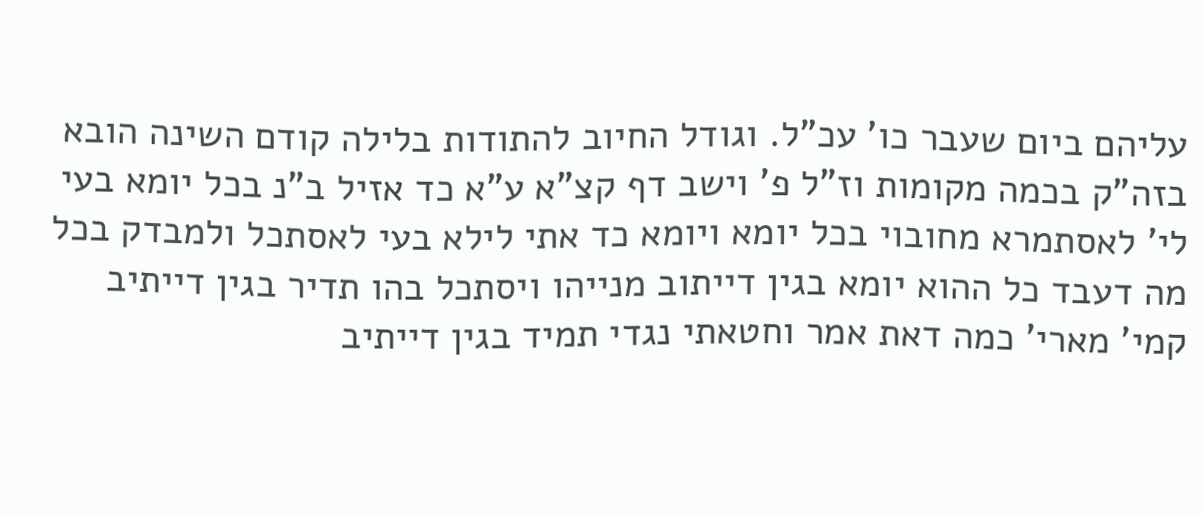עליהם ביום שעבר כו' עכ"ל. וגודל החיוב להתודות בלילה קודם השינה הובא בזה"ק בכמה מקומות וז"ל פ' וישב דף קצ"א ע"א כד אזיל ב"נ בכל יומא בעי לי' לאסתמרא מחובוי בכל יומא ויומא כד אתי לילא בעי לאסתכל ולמבדק בכל מה דעבד כל ההוא יומא בגין דייתוב מנייהו ויסתכל בהו תדיר בגין דייתיב קמי' מארי' כמה דאת אמר וחטאתי נגדי תמיד בגין דייתיב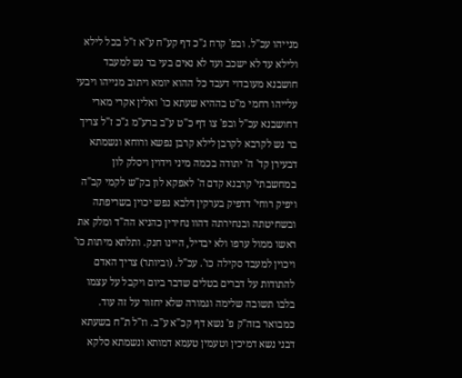מנייהו עכ"ל. ובפ' קרח ג"כ דף קע"ח ע"א ז"ל בכל לילא ולילא עד לא ישכב ועד לא נאים בעי בר נש למעבד חושבנא מעובדוי דעבד כל ההוא יומא ויתוב מנייהו ויבעי עלייהו רחמי מ"ט בההיא שעתא כו' ואלין אקרי מארי דחושבנא עכ"ל ובפ' צו דף כ"ט ע"ב ברע"מ ג"כ ז"ל צריך בר נש לקרבא לקרבן לילא קרבן נפשא ורוחא ונשמתא דבעירן קד' ה' יתודה בכמה מיני וידוין ויסלק לון במחשבתי' קרבנא קדם ה' לאפקא לון בק"ש לקמי קב"ה ויפיק רוחי' דדפיק בערקין דלבא נפש יכוין בשריפתה ובשחיטתה ובנחירתה דהוו נחירין כהניא הה"ד ומלק את ראשו ממול ערפו ולא יבדיל, היינו חנק. ותלתא מיתות כו' ויכוין למעבד סקילה כו'. עכ"ל. (וביותר) צריך האדם להתודות על דברים בטלים שדבר ביום ויקבל על עצמו בלבו תשובה שלימה וגמורה שלא יחזור על זה עוד. כמבואר בזה"ק פ' נשא דף קכ"א ע"ב. וז"ל ת"ח בשעתא דבני נשא דמיכין וטעמין טעמא דמותא ונשמתא סלקא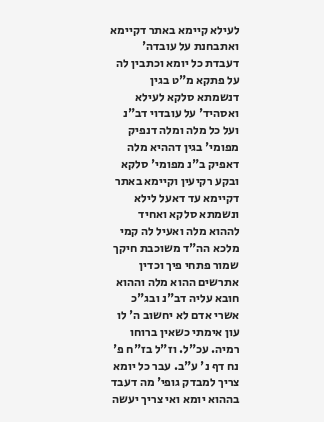לעילא קיימא באתר דקיימא ואתבחנת על עובדה' דעבדת כל יומא וכתבין לה על פתקא מ"ט בגין דנשמתא סלקא לעילא ואסהיד' על עובדוי דב"נ ועל כל מלה ומלה דנפיק מפומי' בגין דההיא מלה דאפיק ב"נ מפומי' סלקא ובקע רקיעין וקיימא באתר דקיימא עד דאעל לילא ונשמתא סלקא ואחיד לההוא מלה ואעיל לה קמי מלכא הה"ד משוכבת חיקך שמור פתחי פיך וכדין אתרשים ההוא מלה וההוא חובא עליה דב"נ ובג"כ אשרי אדם לא יחשוב ה' לו עון אימתי כשאין ברוחו רמיה. עכ"ל. וז"ל בז"ח פ' נח דף נ' ע"ב. עבר כל יומא צריך למבדק גופי' מה דעבד בההוא יומא ואי צריך יעשה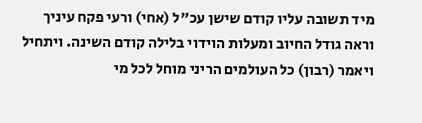מיד תשובה עליו קודם שישן עכ"ל (אחי) ורעי פקח עיניך וראה גודל החיוב ומעלות הוידוי בלילה קודם השינה. ויתחיל ויאמר (רבון) כל העולמים הריני מוחל לכל מי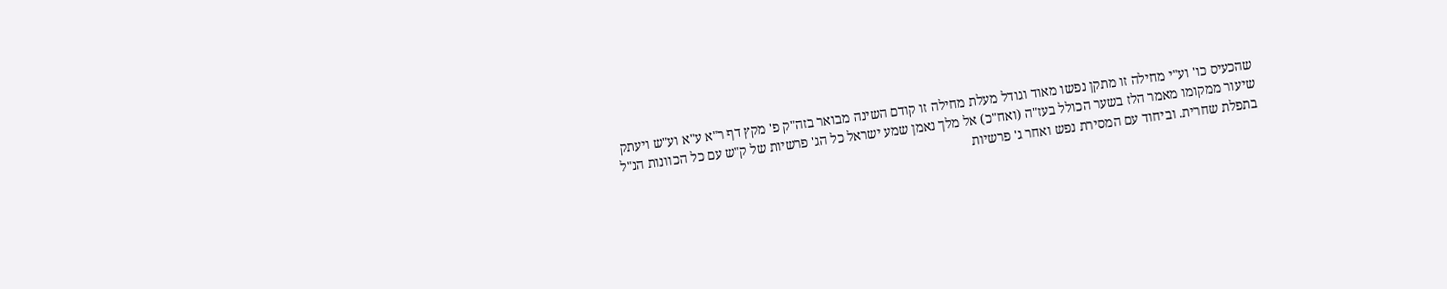שהכעיס כו' וע"י מחילה זו מתקן נפשו מאוד וגודל מעלת מחילה זו קודם השינה מבואר בזה"ק פ' מקץ דף ר"א ע"א וע"ש ויעתק שיעור ממקומו מאמר הלז בשער הכולל בעז"ה (ואח"כ) אל מלך נאמן שמע ישראל כל הג' פרשיות של ק"ש עם כל הכוונות הנ"ל בתפלת שחרית. וביחוד עם המסירת נפש ואחר ג' פרשיות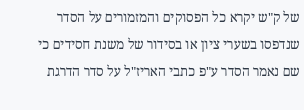של ק"ש יקרא כל הפסוקים והמזמורים על הסדר שנדפסו בשערי ציון או בסידור של משנת חסידים כי שם נאמר הסדר ע"פ כתבי האריז"ל על סדר הדרגת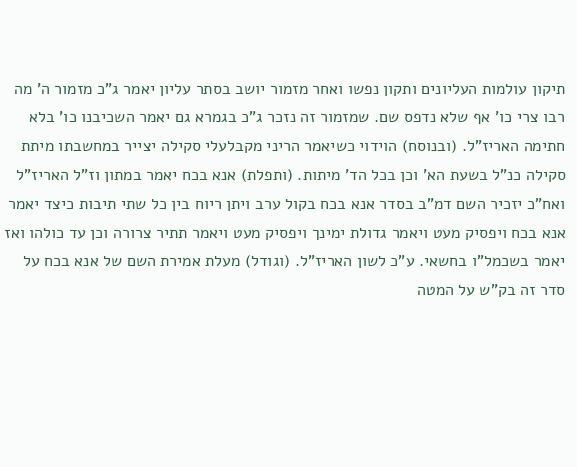תיקון עולמות העליונים ותקון נפשו ואחר מזמור יושב בסתר עליון יאמר ג"כ מזמור ה' מה רבו צרי כו' אף שלא נדפס שם. שמזמור זה נזכר ג"כ בגמרא גם יאמר השכיבנו כו' בלא חתימה האריז"ל. (ובנוסח) הוידוי כשיאמר הריני מקבלעלי סקילה יצייר במחשבתו מיתת סקילה כנ"ל בשעת הא' וכן בכל הד' מיתות. (ותפלת) אנא בכח יאמר במתון וז"ל האריז"ל ואח"כ יזכיר השם דמ"ב בסדר אנא בכח בקול ערב ויתן ריוח בין כל שתי תיבות כיצד יאמר אנא בכח ויפסיק מעט ויאמר גדולת ימינך ויפסיק מעט ויאמר תתיר צרורה וכן עד כולהו ואז יאמר בשכמל"ו בחשאי. ע"כ לשון האריז"ל. (וגודל) מעלת אמירת השם של אנא בכח על סדר זה בק"ש על המטה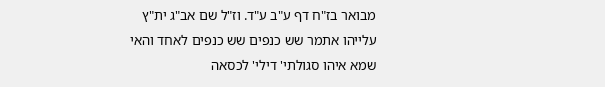מבואר בז"ח דף ע"ב ע"ד. וז"ל שם אב"ג ית"ץ עלייהו אתמר שש כנפים שש כנפים לאחד והאי שמא איהו סגולתי' דילי' לכסאה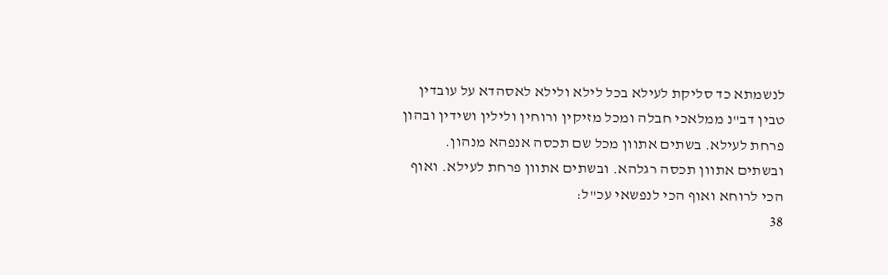לנשמתא כד סליקת לעילא בכל לילא ולילא לאסהדא על עובדין טבין דב"נ ממלאכי חבלה ומכל מזיקין ורוחין ולילין ושידין ובהון פרחת לעילא. בשתים אתוון מכל שם תכסה אנפהא מנהון. ובשתים אתוון תכסה רגלהא. ובשתים אתוון פרחת לעילא. ואוף הכי לרוחא ואוף הכי לנפשאי עכ"ל:
38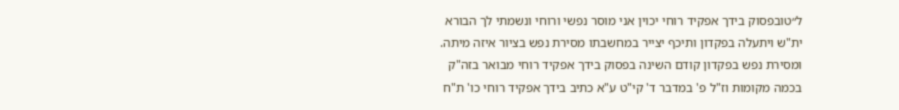ל״טובפסוק בידך אפקיד רוחי יכוין אני מוסר נפשי ורוחי ונשמתי לך הבורא ית"ש ויתעלה בפקדון ותיכף יצייר במחשבתו מסירת נפש בציור איזה מיתה. ומסירת נפש בפקדון קודם השינה בפסוק בידך אפקיד רוחי מבואר בזה"ק בכמה מקומות וז"ל פ' במדבר ד' קי"ט ע"א כתיב בידך אפקיד רוחי כו' ת"ח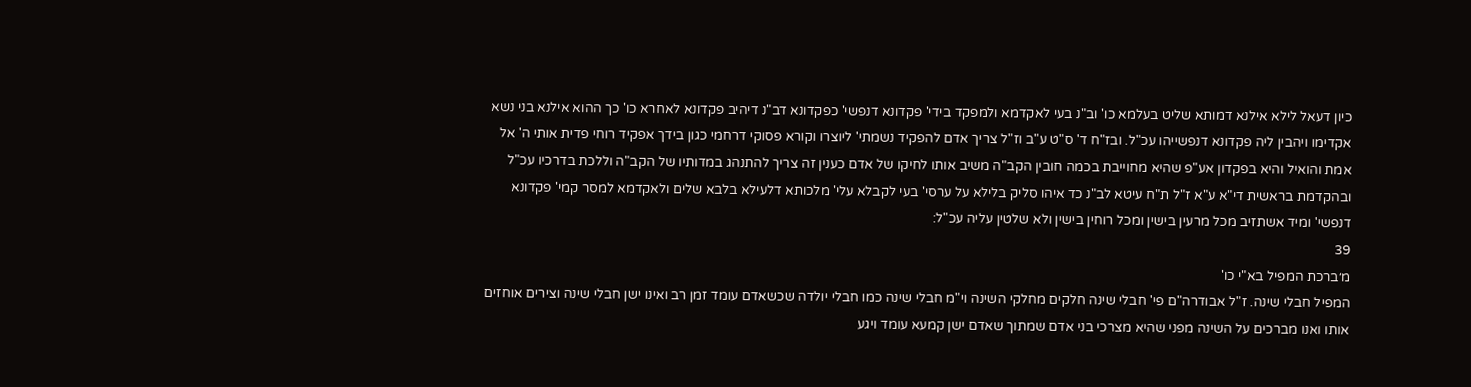כיון דעאל לילא אילנא דמותא שליט בעלמא כו' וב"נ בעי לאקדמא ולמפקד בידי' פקדונא דנפשי' כפקדונא דב"נ דיהיב פקדונא לאחרא כו' כך ההוא אילנא בני נשא אקדימו ויהבין ליה פקדונא דנפשייהו עכ"ל. ובז"ח ד' ס"ט ע"ב וז"ל צריך אדם להפקיד נשמתי' ליוצרו וקורא פסוקי דרחמי כגון בידך אפקיד רוחי פדית אותי ה' אל אמת והואיל והיא בפקדון אע"פ שהיא מחוייבת בכמה חובין הקב"ה משיב אותו לחיקו של אדם כענין זה צריך להתנהג במדותיו של הקב"ה וללכת בדרכיו עכ"ל ובהקדמת בראשית די"א ע"א ז"ל ת"ח עיטא לב"נ כד איהו סליק בלילא על ערסי' בעי לקבלא עלי' מלכותא דלעילא בלבא שלים ולאקדמא למסר קמי' פקדונא דנפשי' ומיד אשתזיב מכל מרעין בישין ומכל רוחין בישין ולא שלטין עליה עכ"ל:
39
מ׳ברכת המפיל בא"י כו'
המפיל חבלי שינה. ז"ל אבודרה"ם פי' חבלי שינה חלקים מחלקי השינה וי"מ חבלי שינה כמו חבלי יולדה שכשאדם עומד זמן רב ואינו ישן חבלי שינה וצירים אוחזים אותו ואנו מברכים על השינה מפני שהיא מצרכי בני אדם שמתוך שאדם ישן קמעא עומד ויגע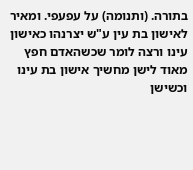בתורה. (ותנומה) על עפעפי. ומאיר לאישון בת עין ע"ש יצרנהו כאישון עינו ורצה לומר שכשהאדם חפץ מאוד לישן מחשיך אישון בת עינו וכשישן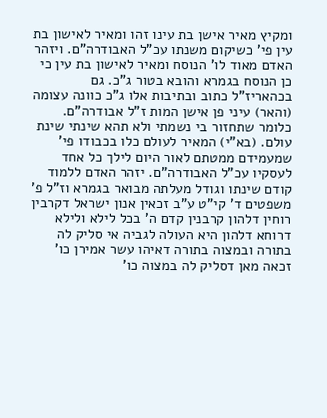ומקיץ מאיר אישן בת עינו זהו ומאיר לאישון בת עין פי' כשיקום משנתו עכ"ל האבודרה"ם. ויזהר האדם מאוד לו' הנוסח ומאיר לאישון בת עין כי כן הנוסח בגמרא והובא בטור ג"כ. גם בכהאריז"ל כתוב ובתיבות אלו ג"כ כוונה עצומה (והאר) עיני פן אישן המות ז"ל אבודרה"ם. כלומר שתחזור בי נשמתי ולא תהא שינתי שינת עולם. (בא"י) המאיר לעולם כלו בכבודו פי' שמעמידם ממטתם לאור היום לילך כל אחד לעסקיו עכ"ל האבודרה"ם. יזהר האדם ללמוד קודם שינתו וגודל מעלתה מבואר בגמרא וז"ל פ' משפטים ד' קי"ט ע"ב זכאין אנון ישראל דקרבין רוחין דלהון קרבנין קדם ה' בכל לילא ולילא דרוחא דלהון היא העולה לגביה אי סליק לה בתורה ובמצוה בתורה דאיהו עשר אמירן כו' זכאה מאן דסליק לה במצוה כו'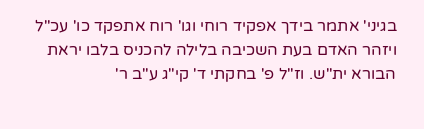בגיני' אתמר בידך אפקיד רוחי וגו' רוח אתפקד כו' עכ"ל ויזהר האדם בעת השכיבה בלילה להכניס בלבו יראת הבורא ית"ש. וז"ל פ' בחקתי ד' קי"ג ע"ב ר'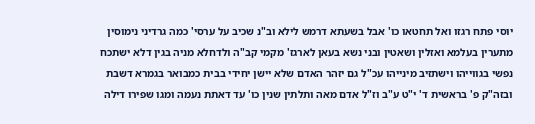יוסי פתח רגזו ואל תחטאו כו' אבל בשעתא דרמש לילא וב"נ שכיב על ערסי' כמה גרדיני נימוסין מתערין בעלמא ואזלין ושאטין ובני נשא בעאן לארגז' מקמי קב"ה ולדחלא מניה בגין דלא ישתכח נפשי בגווייהו וישתזיב מינייהו עכ"ל גם יזהר האדם שלא יישן יחידי בבית כמבואר בגמרא דשבת ובזה"ק פ' בראשית ד' י"ט ע"ב וז"ל אדם מאה ותלתין שנין כו' עד דאתת נעמה ומגו שפירו דילה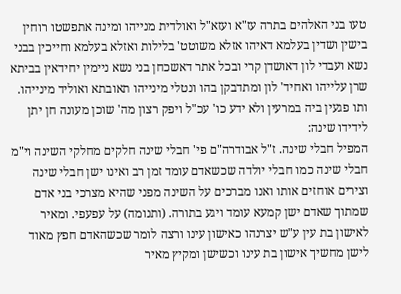טעו בני האלהים בתרה עז"א ועזא"ל ואולדית מנייהו ומינה אתפשטו רוחין בישין ושדין בעלמא דאיהו אזלא משוטט' בלילות ואזלא בעלמא וחייכין בבני נשא ועבדי לון דאושדן קרי ובכל אתר דאשכחן בני נשא ניימין יחידאין בביתא שרן עלייהו ואחיד' לון ומתדבקן בהו ונטלי מינייהו תאובתא ואוליד מינייהו. ותו פגעין ביה במרעין ולא ידע כו' עכ"ל ויפק רצון מה' שוכן מעונה חן יתן לידידו שינה:
המפיל חבלי שינה. ז"ל אבודרה"ם פי' חבלי שינה חלקים מחלקי השינה וי"מ חבלי שינה כמו חבלי יולדה שכשאדם עומד זמן רב ואינו ישן חבלי שינה וצירים אוחזים אותו ואנו מברכים על השינה מפני שהיא מצרכי בני אדם שמתוך שאדם ישן קמעא עומד ויגע בתורה. (ותנומה) על עפעפי. ומאיר לאישון בת עין ע"ש יצרנהו כאישון עינו ורצה לומר שכשהאדם חפץ מאוד לישן מחשיך אישון בת עינו וכשישן ומקיץ מאיר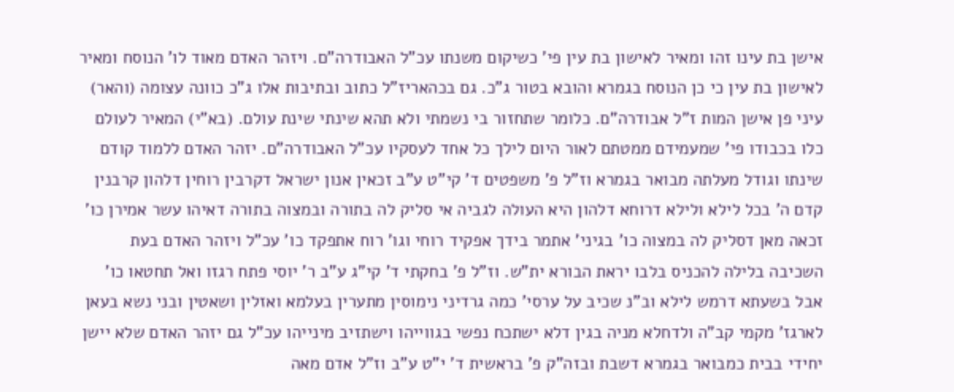אישן בת עינו זהו ומאיר לאישון בת עין פי' כשיקום משנתו עכ"ל האבודרה"ם. ויזהר האדם מאוד לו' הנוסח ומאיר לאישון בת עין כי כן הנוסח בגמרא והובא בטור ג"כ. גם בכהאריז"ל כתוב ובתיבות אלו ג"כ כוונה עצומה (והאר) עיני פן אישן המות ז"ל אבודרה"ם. כלומר שתחזור בי נשמתי ולא תהא שינתי שינת עולם. (בא"י) המאיר לעולם כלו בכבודו פי' שמעמידם ממטתם לאור היום לילך כל אחד לעסקיו עכ"ל האבודרה"ם. יזהר האדם ללמוד קודם שינתו וגודל מעלתה מבואר בגמרא וז"ל פ' משפטים ד' קי"ט ע"ב זכאין אנון ישראל דקרבין רוחין דלהון קרבנין קדם ה' בכל לילא ולילא דרוחא דלהון היא העולה לגביה אי סליק לה בתורה ובמצוה בתורה דאיהו עשר אמירן כו' זכאה מאן דסליק לה במצוה כו' בגיני' אתמר בידך אפקיד רוחי וגו' רוח אתפקד כו' עכ"ל ויזהר האדם בעת השכיבה בלילה להכניס בלבו יראת הבורא ית"ש. וז"ל פ' בחקתי ד' קי"ג ע"ב ר' יוסי פתח רגזו ואל תחטאו כו' אבל בשעתא דרמש לילא וב"נ שכיב על ערסי' כמה גרדיני נימוסין מתערין בעלמא ואזלין ושאטין ובני נשא בעאן לארגז' מקמי קב"ה ולדחלא מניה בגין דלא ישתכח נפשי בגווייהו וישתזיב מינייהו עכ"ל גם יזהר האדם שלא יישן יחידי בבית כמבואר בגמרא דשבת ובזה"ק פ' בראשית ד' י"ט ע"ב וז"ל אדם מאה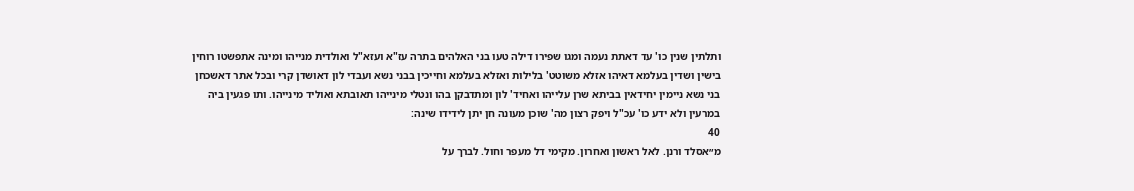ותלתין שנין כו' עד דאתת נעמה ומגו שפירו דילה טעו בני האלהים בתרה עז"א ועזא"ל ואולדית מנייהו ומינה אתפשטו רוחין בישין ושדין בעלמא דאיהו אזלא משוטט' בלילות ואזלא בעלמא וחייכין בבני נשא ועבדי לון דאושדן קרי ובכל אתר דאשכחן בני נשא ניימין יחידאין בביתא שרן עלייהו ואחיד' לון ומתדבקן בהו ונטלי מינייהו תאובתא ואוליד מינייהו. ותו פגעין ביה במרעין ולא ידע כו' עכ"ל ויפק רצון מה' שוכן מעונה חן יתן לידידו שינה:
40
מ״אסלד ורנן. לאל ראשון ואחרון. מקימי דל מעפר וחול. לברך על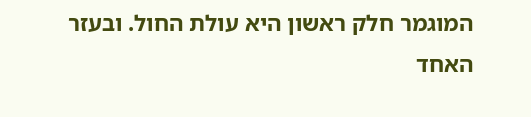המוגמר חלק ראשון היא עולת החול. ובעזר האחד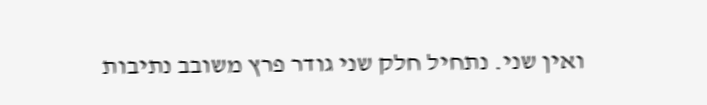ואין שני. נתחיל חלק שני גודר פרץ משובב נתיבות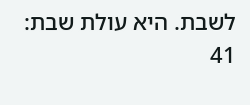לשבת. היא עולת שבת:
41